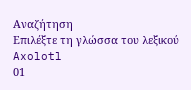Αναζήτηση
Επιλέξτε τη γλώσσα του λεξικού
Axolotl
01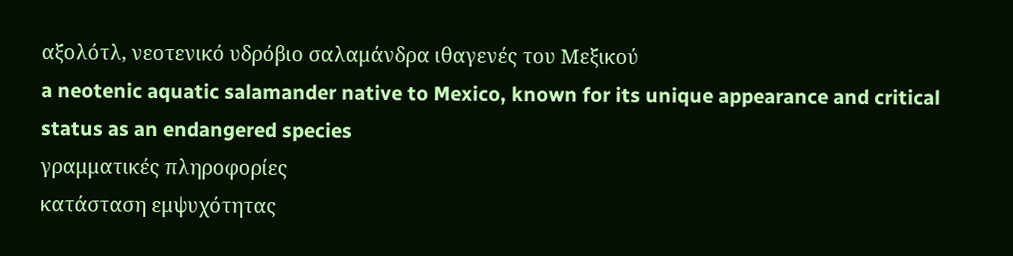αξολότλ, νεοτενικό υδρόβιο σαλαμάνδρα ιθαγενές του Μεξικού
a neotenic aquatic salamander native to Mexico, known for its unique appearance and critical status as an endangered species
γραμματικές πληροφορίες
κατάσταση εμψυχότητας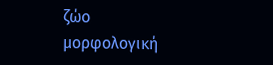ζώο
μορφολογική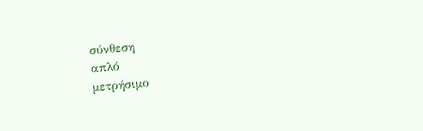σύνθεση
απλό
μετρήσιμο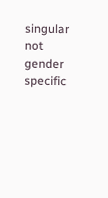singular
not gender specific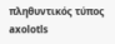πληθυντικός τύπος
axolotls